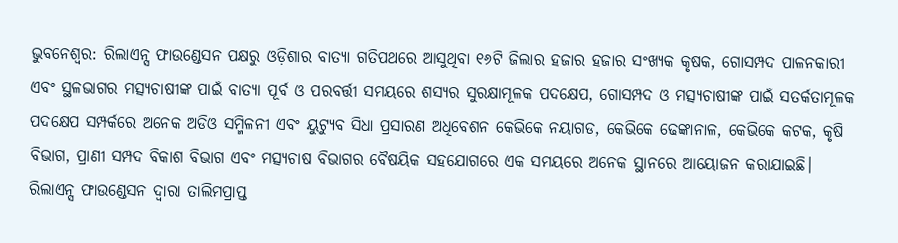ଭୁବନେଶ୍ୱର: ରିଲାଏନ୍ସ ଫାଉଣ୍ଡେସନ ପକ୍ଷରୁ ଓଡ଼ିଶାର ବାତ୍ୟା ଗତିପଥରେ ଆସୁଥିବା ୧୬ଟି ଜିଲାର ହଜାର ହଜାର ସଂଖ୍ୟକ କୃଷକ, ଗୋସମ୍ପଦ ପାଳନକାରୀ ଏବଂ ସ୍ଥଳଭାଗର ମତ୍ସ୍ୟଚାଷୀଙ୍କ ପାଇଁ ବାତ୍ୟା ପୂର୍ବ ଓ ପରବର୍ତ୍ତୀ ସମୟରେ ଶସ୍ୟର ସୁରକ୍ଷାମୂଳକ ପଦକ୍ଷେପ, ଗୋସମ୍ପଦ ଓ ମତ୍ସ୍ୟଚାଷୀଙ୍କ ପାଇଁ ସତର୍କତାମୂଳକ ପଦକ୍ଷେପ ସମ୍ପର୍କରେ ଅନେକ ଅଡିଓ ସମ୍ମିଳନୀ ଏବଂ ୟୁଟ୍ୟୁବ ସିଧା ପ୍ରସାରଣ ଅଧିବେଶନ କେଭିକେ ନୟାଗଡ, କେଭିକେ ଢେଙ୍କାନାଳ, କେଭିକେ କଟକ, କୃଷି ବିଭାଗ, ପ୍ରାଣୀ ସମ୍ପଦ ବିକାଶ ବିଭାଗ ଏବଂ ମତ୍ସ୍ୟଚାଷ ବିଭାଗର ବୈଷୟିକ ସହଯୋଗରେ ଏକ ସମୟରେ ଅନେକ ସ୍ଥାନରେ ଆୟୋଜନ କରାଯାଇଛି।
ରିଲାଏନ୍ସ ଫାଉଣ୍ଡେସନ ଦ୍ୱାରା ତାଲିମପ୍ରାପ୍ତ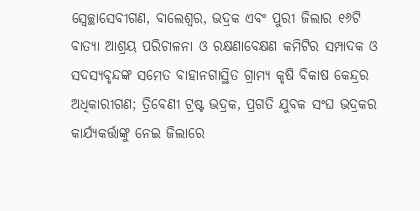ସ୍ୱେଚ୍ଛାସେବୀଗଣ, ବାଲେଶ୍ୱର, ଭଦ୍ରକ ଏବଂ ପୁରୀ ଜିଲାର ୧୬ଟି ବାତ୍ୟା ଆଶ୍ରୟ ପରିଚାଳନା ଓ ରକ୍ଷଣାବେକ୍ଷଣ କମିଟିର ସମ୍ପାଦକ ଓ ସଦସ୍ୟବୃନ୍ଦଙ୍କ ସମେତ ବାହାନଗାସ୍ଥିତ ଗ୍ରାମ୍ୟ କୃଷି ବିକାଷ କେନ୍ଦ୍ରର ଅଧିକାରୀଗଣ; ତ୍ରିବେଣୀ ଟ୍ରଷ୍ଟ ଭଦ୍ରକ, ପ୍ରଗତି ଯୁବକ ସଂଘ ଭଦ୍ରକର କାର୍ଯ୍ୟକର୍ତ୍ତାଙ୍କୁ ନେଇ ଜିଲାରେ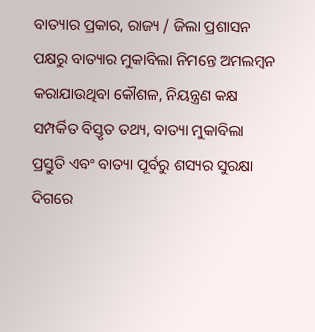ବାତ୍ୟାର ପ୍ରକାର, ରାଜ୍ୟ / ଜିଲା ପ୍ରଶାସନ ପକ୍ଷରୁ ବାତ୍ୟାର ମୁକାବିଲା ନିମନ୍ତେ ଅମଲମ୍ବନ କରାଯାଉଥିବା କୌଶଳ, ନିୟନ୍ତ୍ରଣ କକ୍ଷ ସମ୍ପର୍କିତ ବିସ୍ତୃତ ତଥ୍ୟ, ବାତ୍ୟା ମୁକାବିଲା ପ୍ରସ୍ତୁତି ଏବଂ ବାତ୍ୟା ପୂର୍ବରୁ ଶସ୍ୟର ସୁରକ୍ଷା ଦିଗରେ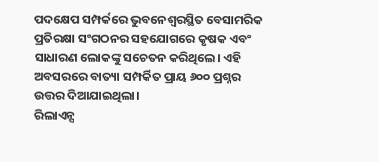ପଦକ୍ଷେପ ସମ୍ପର୍କରେ ଭୁବନେଶ୍ୱରସ୍ଥିତ ବେସାମରିକ ପ୍ରତିରକ୍ଷା ସଂଗଠନର ସହଯୋଗରେ କୃଷକ ଏବଂ ସାଧାରଣ ଲୋକଙ୍କୁ ସଚେତନ କରିଥିଲେ। ଏହି ଅବସରରେ ବାତ୍ୟା ସମ୍ପର୍କିତ ପ୍ରାୟ ୬୦୦ ପ୍ରଶ୍ନର ଉତ୍ତର ଦିଆଯାଇଥିଲା।
ରିଲାଏନ୍ସ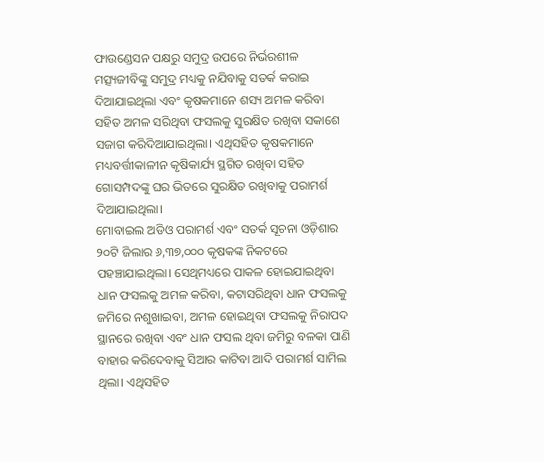ଫାଉଣ୍ଡେସନ ପକ୍ଷରୁ ସମୁଦ୍ର ଉପରେ ନିର୍ଭରଶୀଳ ମତ୍ସ୍ୟଜୀବିଙ୍କୁ ସମୁଦ୍ର ମଧ୍ୟକୁ ନଯିବାକୁ ସତର୍କ କରାଇ ଦିଆଯାଇଥିଲା ଏବଂ କୃଷକମାନେ ଶସ୍ୟ ଅମଳ କରିବା ସହିତ ଅମଳ ସରିଥିବା ଫସଲକୁ ସୁରକ୍ଷିତ ରଖିବା ସକାଶେ ସଜାଗ କରିଦିଆଯାଇଥିଲା। ଏଥିସହିତ କୃଷକମାନେ ମଧ୍ୟବର୍ତ୍ତୀକାଳୀନ କୃଷିକାର୍ଯ୍ୟ ସ୍ଥଗିତ ରଖିବା ସହିତ ଗୋସମ୍ପଦଙ୍କୁ ଘର ଭିତରେ ସୁରକ୍ଷିତ ରଖିବାକୁ ପରାମର୍ଶ ଦିଆଯାଇଥିଲା।
ମୋବାଇଲ ଅଡିଓ ପରାମର୍ଶ ଏବଂ ସତର୍କ ସୂଚନା ଓଡ଼ିଶାର ୨୦ଟି ଜିଲାର ୬,୩୭,୦୦୦ କୃଷକଙ୍କ ନିକଟରେ ପହଞ୍ଚାଯାଇଥିଲା। ସେଥିମଧ୍ୟରେ ପାକଳ ହୋଇଯାଇଥିବା ଧାନ ଫସଲକୁ ଅମଳ କରିବା, କଟାସରିଥିବା ଧାନ ଫସଲକୁ ଜମିରେ ନଶୁଖାଇବା, ଅମଳ ହୋଇଥିବା ଫସଲକୁ ନିରାପଦ ସ୍ଥାନରେ ରଖିବା ଏବଂ ଧାନ ଫସଲ ଥିବା ଜମିରୁ ବଳକା ପାଣି ବାହାର କରିଦେବାକୁ ସିଆର କାଟିବା ଆଦି ପରାମର୍ଶ ସାମିଲ ଥିଲା। ଏଥିସହିତ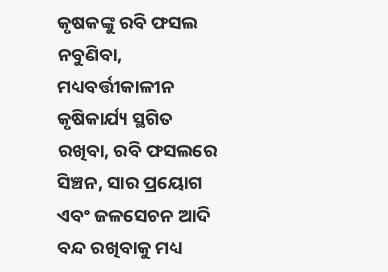କୃଷକଙ୍କୁ ରବି ଫସଲ ନବୁଣିବା, ମଧ୍ୟବର୍ତ୍ତୀକାଳୀନ କୃଷିକାର୍ଯ୍ୟ ସ୍ଥଗିତ ରଖିବା, ରବି ଫସଲରେ ସିଞ୍ଚନ, ସାର ପ୍ରୟୋଗ ଏବଂ ଜଳସେଚନ ଆଦି ବନ୍ଦ ରଖିବାକୁ ମଧ୍ୟ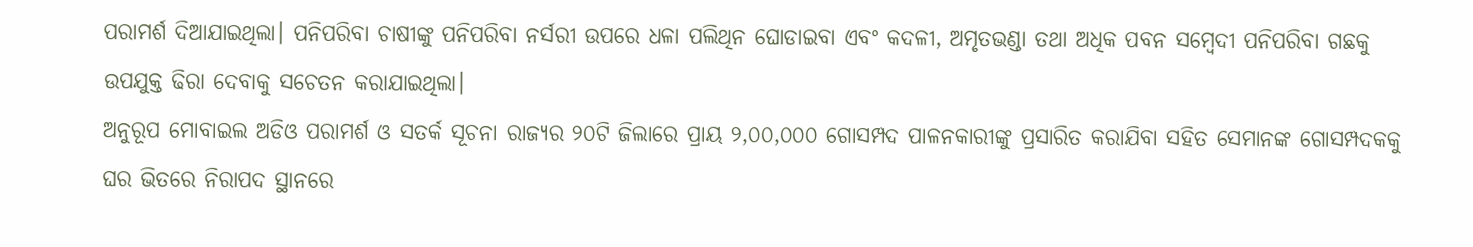ପରାମର୍ଶ ଦିଆଯାଇଥିଲା। ପନିପରିବା ଚାଷୀଙ୍କୁ ପନିପରିବା ନର୍ସରୀ ଉପରେ ଧଳା ପଲିଥିନ ଘୋଡାଇବା ଏବଂ କଦଳୀ, ଅମୃତଭଣ୍ଡା ତଥା ଅଧିକ ପବନ ସମ୍ବେଦୀ ପନିପରିବା ଗଛକୁ ଉପଯୁକ୍ତ ଢିରା ଦେବାକୁ ସଚେତନ କରାଯାଇଥିଲା।
ଅନୁରୂପ ମୋବାଇଲ ଅଡିଓ ପରାମର୍ଶ ଓ ସତର୍କ ସୂଚନା ରାଜ୍ୟର ୨୦ଟି ଜିଲାରେ ପ୍ରାୟ ୨,୦୦,୦୦୦ ଗୋସମ୍ପଦ ପାଳନକାରୀଙ୍କୁ ପ୍ରସାରିତ କରାଯିବା ସହିତ ସେମାନଙ୍କ ଗୋସମ୍ପଦକକୁ ଘର ଭିତରେ ନିରାପଦ ସ୍ଥାନରେ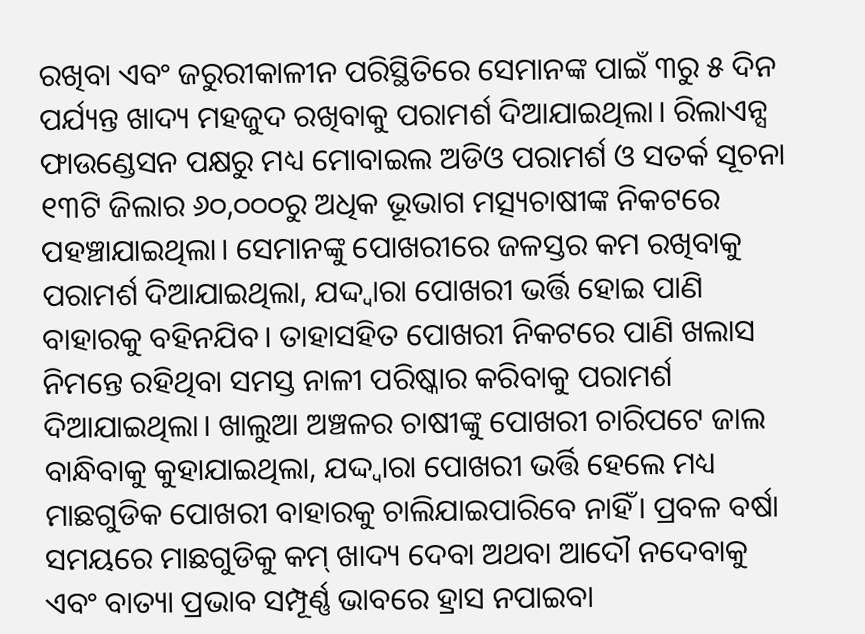ରଖିବା ଏବଂ ଜରୁରୀକାଳୀନ ପରିସ୍ଥିତିରେ ସେମାନଙ୍କ ପାଇଁ ୩ରୁ ୫ ଦିନ ପର୍ଯ୍ୟନ୍ତ ଖାଦ୍ୟ ମହଜୁଦ ରଖିବାକୁ ପରାମର୍ଶ ଦିଆଯାଇଥିଲା। ରିଲାଏନ୍ସ ଫାଉଣ୍ଡେସନ ପକ୍ଷରୁ ମଧ୍ୟ ମୋବାଇଲ ଅଡିଓ ପରାମର୍ଶ ଓ ସତର୍କ ସୂଚନା ୧୩ଟି ଜିଲାର ୬୦,୦୦୦ରୁ ଅଧିକ ଭୂଭାଗ ମତ୍ସ୍ୟଚାଷୀଙ୍କ ନିକଟରେ ପହଞ୍ଚାଯାଇଥିଲା। ସେମାନଙ୍କୁ ପୋଖରୀରେ ଜଳସ୍ତର କମ ରଖିବାକୁ ପରାମର୍ଶ ଦିଆଯାଇଥିଲା, ଯଦ୍ଦ୍ୱାରା ପୋଖରୀ ଭର୍ତ୍ତି ହୋଇ ପାଣି ବାହାରକୁ ବହିନଯିବ। ତାହାସହିତ ପୋଖରୀ ନିକଟରେ ପାଣି ଖଲାସ ନିମନ୍ତେ ରହିଥିବା ସମସ୍ତ ନାଳୀ ପରିଷ୍କାର କରିବାକୁ ପରାମର୍ଶ ଦିଆଯାଇଥିଲା। ଖାଲୁଆ ଅଞ୍ଚଳର ଚାଷୀଙ୍କୁ ପୋଖରୀ ଚାରିପଟେ ଜାଲ ବାନ୍ଧିବାକୁ କୁହାଯାଇଥିଲା, ଯଦ୍ଦ୍ୱାରା ପୋଖରୀ ଭର୍ତ୍ତି ହେଲେ ମଧ୍ୟ ମାଛଗୁଡିକ ପୋଖରୀ ବାହାରକୁ ଚାଲିଯାଇପାରିବେ ନାହିଁ। ପ୍ରବଳ ବର୍ଷା ସମୟରେ ମାଛଗୁଡିକୁ କମ୍ ଖାଦ୍ୟ ଦେବା ଅଥବା ଆଦୌ ନଦେବାକୁ ଏବଂ ବାତ୍ୟା ପ୍ରଭାବ ସମ୍ପୂର୍ଣ୍ଣ ଭାବରେ ହ୍ରାସ ନପାଇବା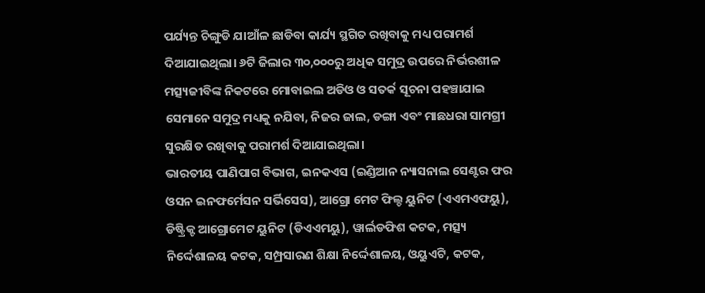ପର୍ଯ୍ୟନ୍ତ ଚିଙ୍ଗୁଡି ଯାଆଁଳ ଛାଡିବା କାର୍ଯ୍ୟ ସ୍ଥଗିତ ରଖିବାକୁ ମଧ୍ୟ ପରାମର୍ଶ ଦିଆଯାଇଥିଲା। ୬ଟି ଜିଲାର ୩୦,୦୦୦ରୁ ଅଧିକ ସମୁଦ୍ର ଉପରେ ନିର୍ଭରଶୀଳ ମତ୍ସ୍ୟଜୀବିଙ୍କ ନିକଟରେ ମୋବାଇଲ ଅଡିଓ ଓ ସତର୍କ ସୂଚନା ପହଞ୍ଚାଯାଇ ସେମାନେ ସମୁଦ୍ର ମଧ୍ୟକୁ ନଯିବା, ନିଜର ଜାଲ, ଡଙ୍ଗା ଏବଂ ମାଛଧରା ସାମଗ୍ରୀ ସୁରକ୍ଷିତ ରଖିବାକୁ ପରାମର୍ଶ ଦିଆଯାଇଥିଲା।
ଭାରତୀୟ ପାଣିପାଗ ବିଭାଗ, ଇନକଏସ (ଇଣ୍ଡିଆନ ନ୍ୟାସନାଲ ସେଣ୍ଟର ଫର ଓସନ ଇନଫର୍ମେସନ ସର୍ଭିସେସ), ଆଗ୍ରୋ ମେଟ ଫିଲ୍ଡ ୟୁନିଟ (ଏଏମଏଫୟୁ), ଡିଷ୍ଟ୍ରିକ୍ଟ ଆଗ୍ରୋମେଟ ୟୁନିଟ (ଡିଏଏମୟୁ), ୱାର୍ଲଡଫିଶ କଟକ, ମତ୍ସ୍ୟ ନିର୍ଦ୍ଦେଶାଳୟ କଟକ, ସମ୍ପ୍ରସାରଣ ଶିକ୍ଷା ନିର୍ଦ୍ଦେଶାଳୟ, ଓୟୁଏଟି, କଟକ,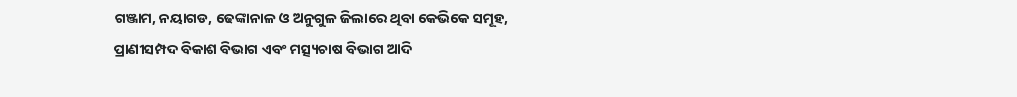ଗଞ୍ଜାମ, ନୟାଗଡ, ଢେଙ୍କାନାଳ ଓ ଅନୁଗୁଳ ଜିଲାରେ ଥିବା କେଭିକେ ସମୂହ, ପ୍ରାଣୀସମ୍ପଦ ବିକାଶ ବିଭାଗ ଏବଂ ମତ୍ସ୍ୟଚାଷ ବିଭାଗ ଆଦି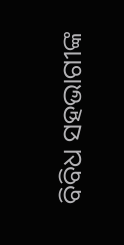ବିବିଧ ସହଭାଗୀଙ୍କ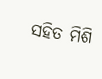ସହିତ ମିଶି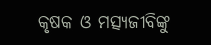କୃଷକ ଓ ମତ୍ସ୍ୟଜୀବିଙ୍କୁ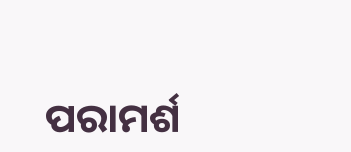ପରାମର୍ଶ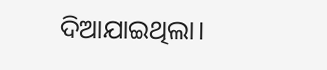ଦିଆଯାଇଥିଲା।